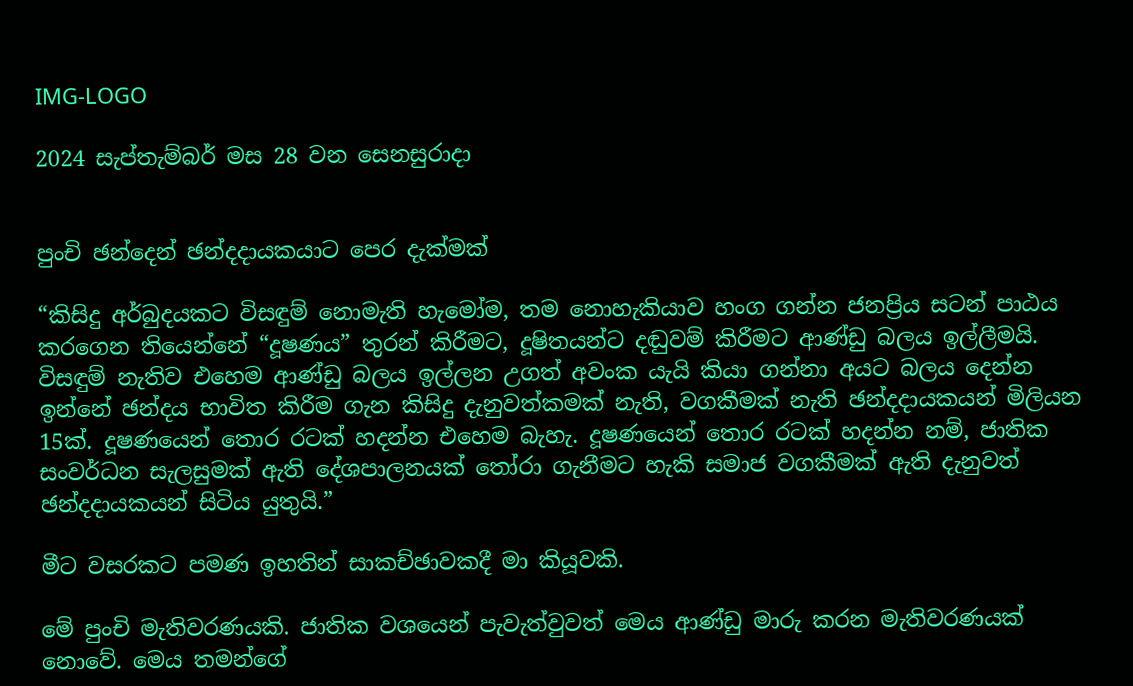IMG-LOGO

2024 සැප්තැම්බර් මස 28 වන සෙනසුරාදා


පුංචි ඡන්දෙන් ඡන්දදායකයාට පෙර දැක්මක්

“කිසිදු අර්බුදයකට විසඳුම් නොමැති හැමෝම, තම නොහැකියාව හංග ගන්න ජනප්‍රිය සටන් පාඨය කරගෙන තියෙන්නේ “දූෂණය” තුරන් කිරීමට, දූෂිතයන්ට දඬුවම් කිරීමට ආණ්ඩු බලය ඉල්ලීමයි. විසඳුම් නැතිව එහෙම ආණ්ඩු බලය ඉල්ලන උගත් අවංක යැයි කියා ගන්නා අයට බලය දෙන්න ඉන්නේ ඡන්දය භාවිත කිරීම ගැන කිසිදු දැනුවත්කමක් නැති, වගකීමක් නැති ඡන්දදායකයන් මිලියන 15ක්. දූෂණයෙන් තොර රටක් හදන්න එහෙම බැහැ. දූෂණයෙන් තොර රටක් හදන්න නම්, ජාතික සංවර්ධන සැලසුමක් ඇති දේශපාලනයක් තෝරා ගැනීමට හැකි සමාජ වගකීමක් ඇති දැනුවත් ඡන්දදායකයන් සිටිය යුතුයි.”

මීට වසරකට පමණ ඉහතින් සාකච්ඡාවකදී මා කියූවකි.

මේ පුංචි මැතිවරණයකි. ජාතික වශයෙන් පැවැත්වුවත් මෙය ආණ්ඩු මාරු කරන මැතිවරණයක් නොවේ. මෙය තමන්ගේ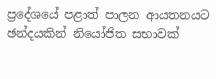ප්‍රදේශයේ පළාත් පාලන ආයතනයට ඡන්දයකින් නියෝජිත සභාවක්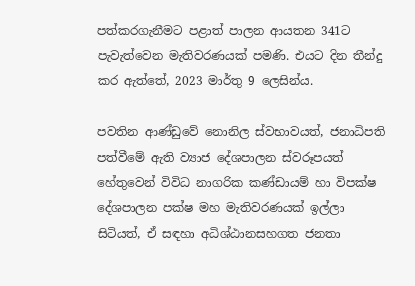පත්කරගැනීමට පළාත් පාලන ආයතන 341ට පැවැත්වෙන මැතිවරණයක් පමණි. එයට දින තීන්දු කර ඇත්තේ, 2023 මාර්තු 9 ලෙසින්ය.

පවතින ආණ්ඩුවේ නොනිල ස්වභාවයත්, ජනාධිපති පත්වීමේ ඇති ව්‍යාජ දේශපාලන ස්වරූපයත් හේතුවෙන් විවිධ නාගරික කණ්ඩායම් හා විපක්ෂ දේශපාලන පක්ෂ මහ මැතිවරණයක් ඉල්ලා සිටියත්, ඒ සඳහා අධිශ්ඨානසහගත ජනතා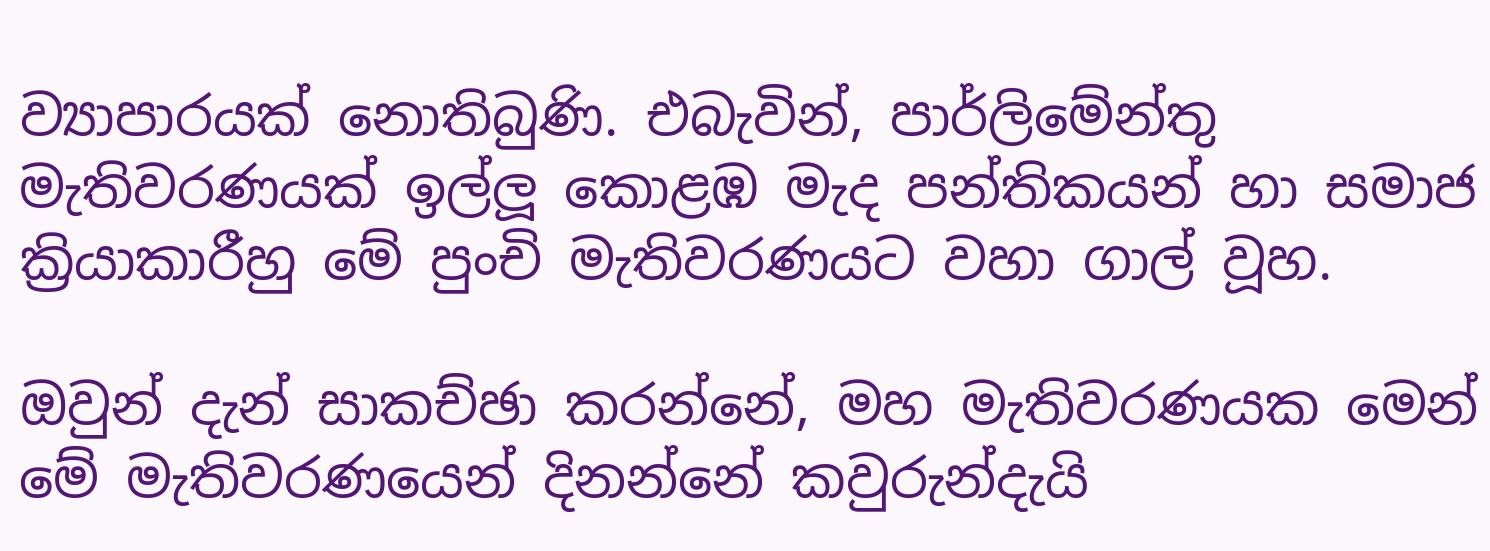ව්‍යාපාරයක් නොතිබුණි. එබැවින්, පාර්ලිමේන්තු මැතිවරණයක් ඉල්ලූ කොළඹ මැද පන්තිකයන් හා සමාජ ක්‍රියාකාරීහු මේ පුංචි මැතිවරණයට වහා ගාල් වූහ.

ඔවුන් දැන් සාකච්ඡා කරන්නේ, මහ මැතිවරණයක මෙන් මේ මැතිවරණයෙන් දිනන්නේ කවුරුන්දැයි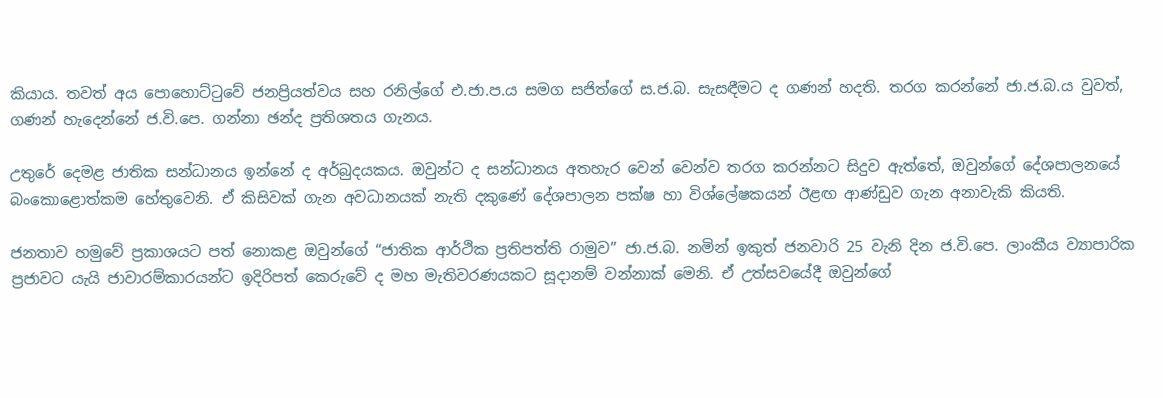කියාය. තවත් අය පොහොට්ටුවේ ජනප්‍රියත්වය සහ රනිල්ගේ එ.ජා.ප.ය සමග සජිත්ගේ ස.ජ.බ. සැසඳීමට ද ගණන් හදති. තරග කරන්නේ ජා.ජ.බ.ය වුවත්, ගණන් හැදෙන්නේ ජ.වි.පෙ. ගන්නා ඡන්ද ප්‍රතිශතය ගැනය.

උතුරේ දෙමළ ජාතික සන්ධානය ඉන්නේ ද අර්බුදයකය. ඔවුන්ට ද සන්ධානය අතහැර වෙන් වෙන්ව තරග කරන්නට සිදුව ඇත්තේ, ඔවුන්ගේ දේශපාලනයේ බංකොළොත්කම හේතුවෙනි. ඒ කිසිවක් ගැන අවධානයක් නැති දකුණේ දේශපාලන පක්ෂ හා විශ්ලේෂකයන් ඊළඟ ආණ්ඩුව ගැන අනාවැකි කියති.

ජනතාව හමුවේ ප්‍රකාශයට පත් නොකළ ඔවුන්ගේ “ජාතික ආර්ථික ප්‍රතිපත්ති රාමුව” ජා.ජ.බ. නමින් ඉකුත් ජනවාරි 25 වැනි දින ජ.වි.පෙ. ලාංකීය ව්‍යාපාරික ප්‍රජාවට යැයි ජාවාරම්කාරයන්ට ඉදිරිපත් කෙරුවේ ද මහ මැතිවරණයකට සූදානම් වන්නාක් මෙනි. ඒ උත්සවයේදී ඔවුන්ගේ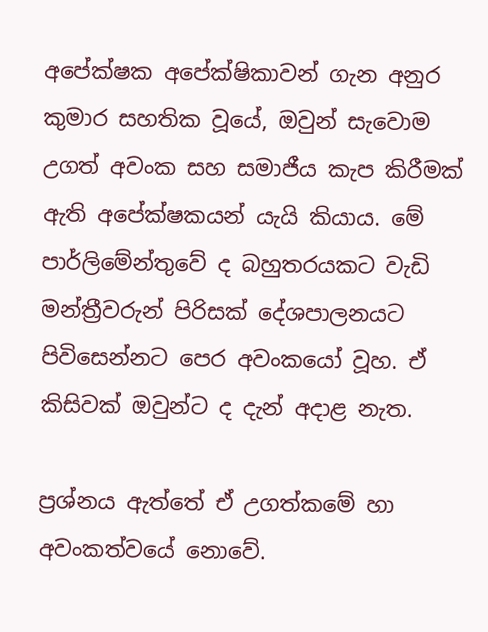අපේක්ෂක අපේක්ෂිකාවන් ගැන අනුර කුමාර සහතික වූයේ, ඔවුන් සැවොම උගත් අවංක සහ සමාජීය කැප කිරීමක් ඇති අපේක්ෂකයන් යැයි කියාය. මේ පාර්ලිමේන්තුවේ ද බහුතරයකට වැඩි මන්ත්‍රීවරුන් පිරිසක් දේශපාලනයට පිවිසෙන්නට පෙර අවංකයෝ වූහ. ඒ කිසිවක් ඔවුන්ට ද දැන් අදාළ නැත.

ප්‍රශ්නය ඇත්තේ ඒ උගත්කමේ හා අවංකත්වයේ නොවේ.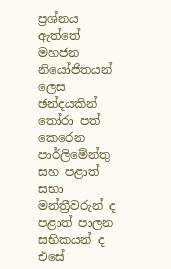ප්‍රශ්නය ඇත්තේ මහජන නියෝජිතයන් ලෙස ඡන්දයකින් තෝරා පත් කෙරෙන පාර්ලිමේන්තු සහ පළාත් සභා මන්ත්‍රීවරුන් ද පළාත් පාලන සභිකයන් ද එසේ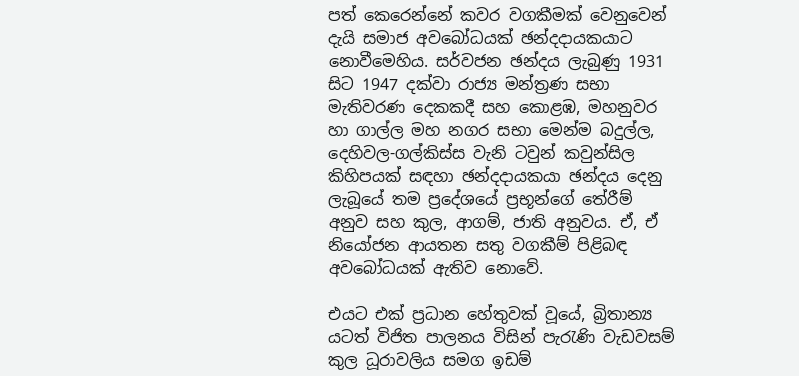පත් කෙරෙන්නේ කවර වගකීමක් වෙනුවෙන් දැයි සමාජ අවබෝධයක් ඡන්දදායකයාට නොවීමෙහිය. සර්වජන ඡන්දය ලැබුණු 1931 සිට 1947 දක්වා රාජ්‍ය මන්ත්‍රණ සභා මැතිවරණ දෙකකදී සහ කොළඹ, මහනුවර හා ගාල්ල මහ නගර සභා මෙන්ම බදුල්ල, දෙහිවල-ගල්කිස්ස වැනි ටවුන් කවුන්සිල කිහිපයක් සඳහා ඡන්දදායකයා ඡන්දය දෙනු ලැබූයේ තම ප්‍රදේශයේ ප්‍රභූන්ගේ තේරීම් අනුව සහ කුල, ආගම්, ජාති අනුවය. ඒ, ඒ නියෝජන ආයතන සතු වගකීම් පිළිබඳ අවබෝධයක් ඇතිව නොවේ.

එයට එක් ප්‍රධාන හේතුවක් වූයේ, බ්‍රිතාන්‍ය යටත් විජිත පාලනය විසින් පැරැණි වැඩවසම් කුල ධූරාවලිය සමග ඉඩම්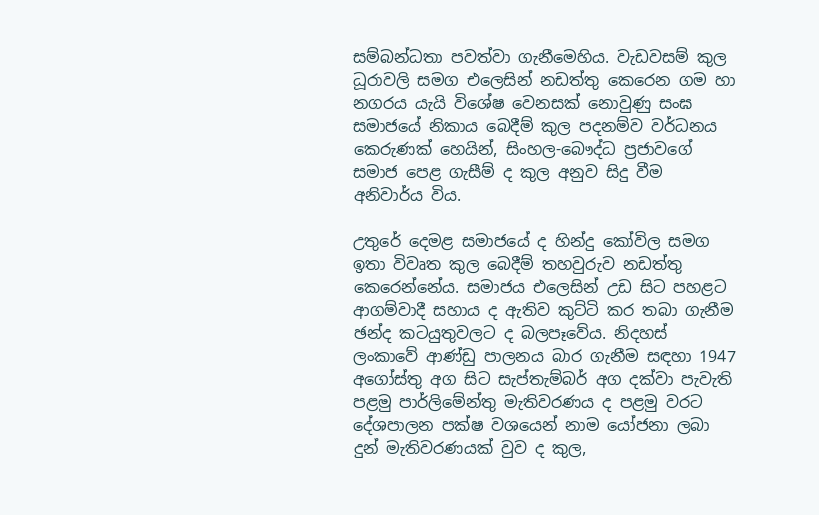සම්බන්ධතා පවත්වා ගැනීමෙහිය. වැඩවසම් කුල ධූරාවලි සමග එලෙසින් නඩත්තු කෙරෙන ගම හා නගරය යැයි විශේෂ වෙනසක් නොවුණු සංඝ සමාජයේ නිකාය බෙදීම් කුල පදනම්ව වර්ධනය කෙරුණක් හෙයින්, සිංහල-බෞද්ධ ප්‍රජාවගේ සමාජ පෙළ ගැසීම් ද කුල අනුව සිදු වීම අනිවාර්ය විය.

උතුරේ දෙමළ සමාජයේ ද හින්දු කෝවිල සමග ඉතා විවෘත කුල බෙදීම් තහවුරුව නඩත්තු කෙරෙන්නේය. සමාජය එලෙසින් උඩ සිට පහළට ආගම්වාදී සහාය ද ඇතිව කුට්ටි කර තබා ගැනීම ඡන්ද කටයුතුවලට ද බලපෑවේය. නිදහස් ලංකාවේ ආණ්ඩු පාලනය බාර ගැනීම සඳහා 1947 අගෝස්තු අග සිට සැප්තැම්බර් අග දක්වා පැවැති පළමු පාර්ලිමේන්තු මැතිවරණය ද පළමු වරට දේශපාලන පක්ෂ වශයෙන් නාම යෝජනා ලබා දුන් මැතිවරණයක් වුව ද කුල,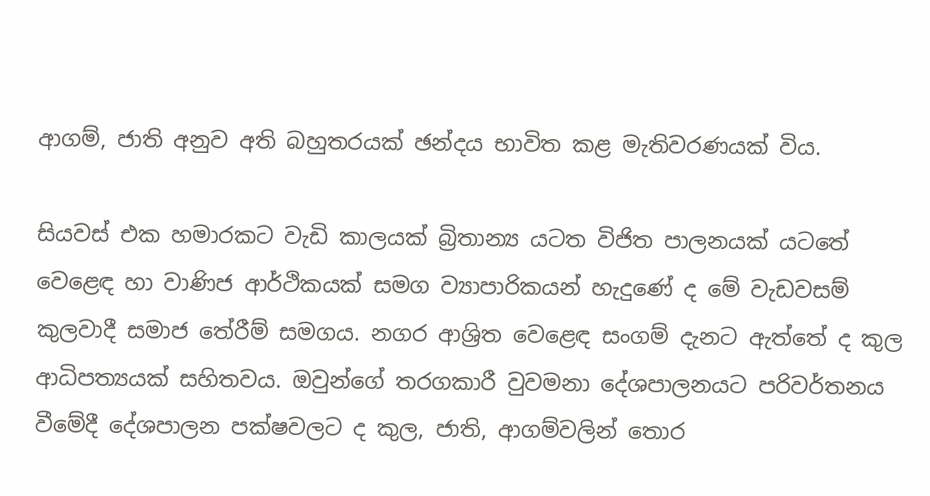ආගම්, ජාති අනුව අති බහුතරයක් ඡන්දය භාවිත කළ මැතිවරණයක් විය.

සියවස් එක හමාරකට වැඩි කාලයක් බ්‍රිතාන්‍ය යටත විජිත පාලනයක් යටතේ වෙළෙඳ හා වාණිජ ආර්ථිකයක් සමග ව්‍යාපාරිකයන් හැදුණේ ද මේ වැඩවසම් කුලවාදී සමාජ තේරීම් සමගය. නගර ආශ්‍රිත වෙළෙඳ සංගම් දැනට ඇත්තේ ද කුල ආධිපත්‍යයක් සහිතවය. ඔවුන්ගේ තරගකාරී වුවමනා දේශපාලනයට පරිවර්තනය වීමේදී දේශපාලන පක්ෂවලට ද කුල, ජාති, ආගම්වලින් තොර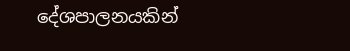දේශපාලනයකින්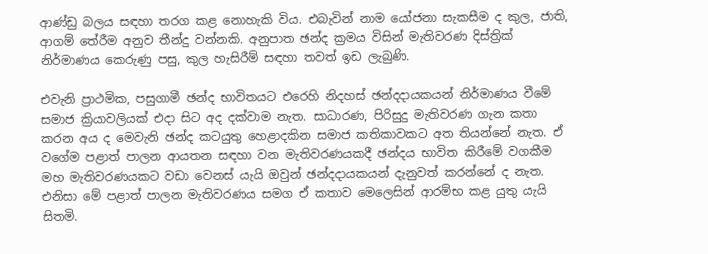ආණ්ඩු බලය සඳහා තරග කළ නොහැකි විය. එබැවින් නාම යෝජනා සැකසීම ද කුල, ජාති, ආගම් තේරීම අනුව තීන්දු වන්නකි. අනුපාත ඡන්ද ක්‍රමය විසින් මැතිවරණ දිස්ත්‍රික් නිර්මාණය කෙරුණු පසු, කුල හැසිරීම් සඳහා තවත් ඉඩ ලැබුණි.

එවැනි ප්‍රාථමික, පසුගාමී ඡන්ද භාවිතයට එරෙහි නිදහස් ඡන්දදායකයන් නිර්මාණය වීමේ සමාජ ක්‍රියාවලියක් එදා සිට අද දක්වාම නැත. සාධාරණ, පිරිසුදු මැතිවරණ ගැන කතා කරන අය ද මෙවැනි ඡන්ද කටයුතු හෙළාදකින සමාජ කතිකාවකට අත තියන්නේ නැත. ඒ වගේම පළාත් පාලන ආයතන සඳහා වන මැතිවරණයකදී ඡන්දය භාවිත කිරීමේ වගකීම මහ මැතිවරණයකට වඩා වෙනස් යැයි ඔවුන් ඡන්දදායකයන් දැනුවත් කරන්නේ ද නැත. එනිසා මේ පළාත් පාලන මැතිවරණය සමග ඒ කතාව මෙලෙසින් ආරම්භ කළ යුතු යැයි සිතමි.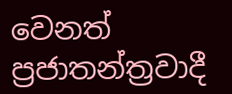වෙනත් ප්‍රජාතන්ත්‍රවාදී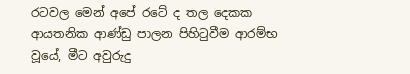රටවල මෙන් අපේ රටේ ද තල දෙකක ආයතනික ආණ්ඩු පාලන පිහිටුවීම ආරම්භ වූයේ, මීට අවුරුදු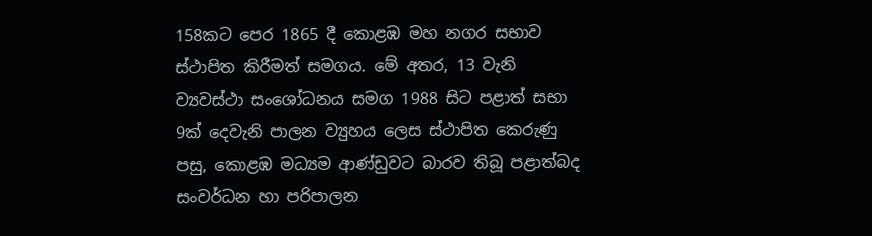158කට පෙර 1865 දී කොළඹ මහ නගර සභාව ස්ථාපිත කිරීමත් සමගය. මේ අතර, 13 වැනි ව්‍යවස්ථා සංශෝධනය සමග 1988 සිට පළාත් සභා 9ක් දෙවැනි පාලන ව්‍යුහය ලෙස ස්ථාපිත කෙරුණු පසු, කොළඹ මධ්‍යම ආණ්ඩුවට බාරව තිබූ පළාත්බද සංවර්ධන හා පරිපාලන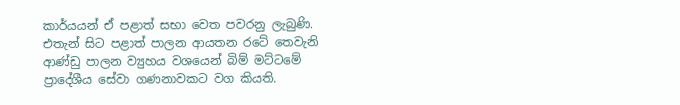කාර්යයන් ඒ පළාත් සභා වෙත පවරනු ලැබුණි. එතැන් සිට පළාත් පාලන ආයතන රටේ තෙවැනි ආණ්ඩු පාලන ව්‍යුහය වශයෙන් බිම් මට්ටමේ ප්‍රාදේශීය සේවා ගණනාවකට වග කියති.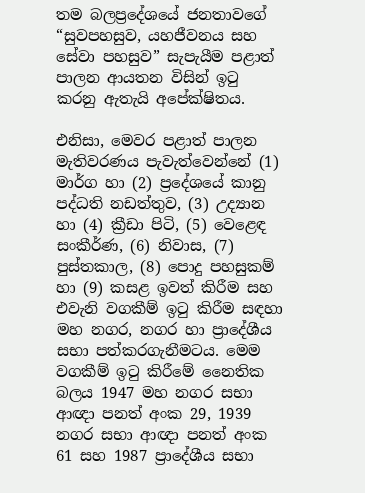තම බලප්‍රදේශයේ ජනතාවගේ “සුවපහසුව, යහජීවනය සහ සේවා පහසුව” සැපැයීම පළාත් පාලන ආයතන විසින් ඉටු කරනු ඇතැයි අපේක්ෂිතය.

එනිසා, මෙවර පළාත් පාලන මැතිවරණය පැවැත්වෙන්නේ (1) මාර්ග හා (2) ප්‍රදේශයේ කානු පද්ධති නඩත්තුව, (3) උද්‍යාන හා (4) ක්‍රීඩා පිටි, (5) වෙළෙඳ සංකීර්ණ, (6) නිවාස, (7) පුස්තකාල, (8) පොදු පහසුකම් හා (9) කසළ ඉවත් කිරීම සහ එවැනි වගකීම් ඉටු කිරීම සඳහා මහ නගර, නගර හා ප්‍රාදේශීය සභා පත්කරගැනීමටය. මෙම වගකීම් ඉටු කිරීමේ නෛතික බලය 1947 මහ නගර සභා ආඥා පනත් අංක 29, 1939 නගර සභා ආඥා පනත් අංක 61 සහ 1987 ප්‍රාදේශීය සභා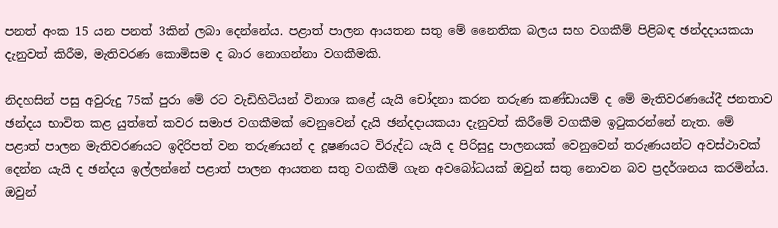පනත් අංක 15 යන පනත් 3කින් ලබා දෙන්නේය. පළාත් පාලන ආයතන සතු මේ නෛතික බලය සහ වගකීම් පිළිබඳ ඡන්දදායකයා දැනුවත් කිරීම, මැතිවරණ කොමිසම ද බාර නොගන්නා වගකීමකි.

නිදහසින් පසු අවුරුදු 75ක් පුරා මේ රට වැඩිහිටියන් විනාශ කළේ යැයි චෝදනා කරන තරුණ කණ්ඩායම් ද මේ මැතිවරණයේදී ජනතාව ඡන්දය භාවිත කළ යුත්තේ කවර සමාජ වගකීමක් වෙනුවෙන් දැයි ඡන්දදායකයා දැනුවත් කිරීමේ වගකීම ඉටුකරන්නේ නැත. මේ පළාත් පාලන මැතිවරණයට ඉදිරිපත් වන තරුණයන් ද දූෂණයට විරුද්ධ යැයි ද පිරිසුදු පාලනයක් වෙනුවෙන් තරුණයන්ට අවස්ථාවක් දෙන්න යැයි ද ඡන්දය ඉල්ලන්නේ පළාත් පාලන ආයතන සතු වගකීම් ගැන අවබෝධයක් ඔවුන් සතු නොවන බව ප්‍රදර්ශනය කරමින්ය. ඔවුන්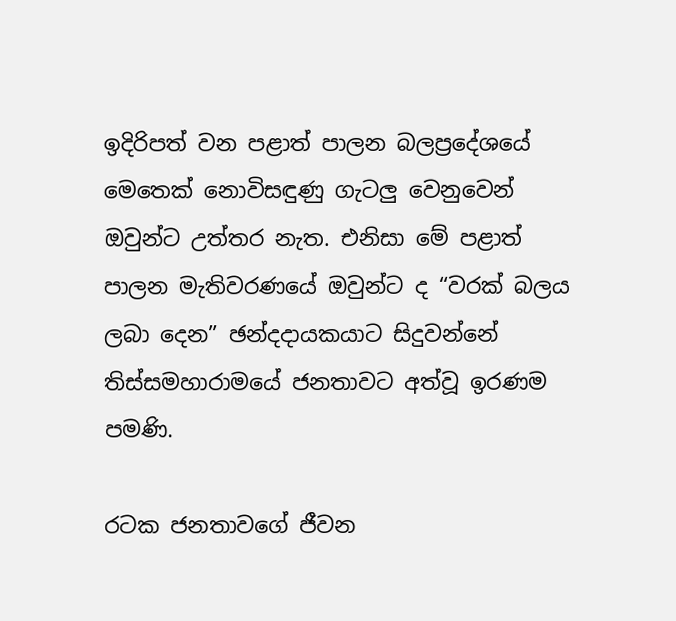ඉදිරිපත් වන පළාත් පාලන බලප්‍රදේශයේ මෙතෙක් නොවිසඳුණු ගැටලු වෙනුවෙන් ඔවුන්ට උත්තර නැත. එනිසා මේ පළාත් පාලන මැතිවරණයේ ඔවුන්ට ද “වරක් බලය ලබා දෙන” ඡන්දදායකයාට සිදුවන්නේ තිස්සමහාරාමයේ ජනතාවට අත්වූ ඉරණම පමණි.

රටක ජනතාවගේ ජීවන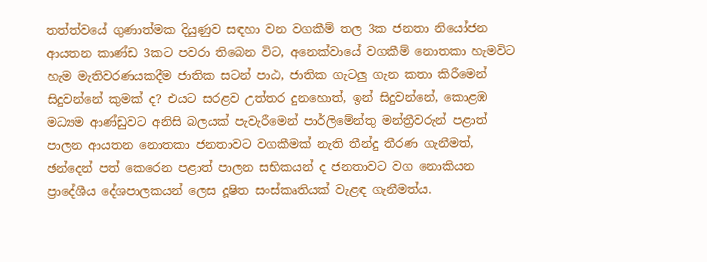තත්ත්වයේ ගුණාත්මක දියුණුව සඳහා වන වගකීම් තල 3ක ජනතා නියෝජන ආයතන කාණ්ඩ 3කට පවරා තිබෙන විට, අනෙක්වායේ වගකීම් නොතකා හැමවිට හැම මැතිවරණයකදීම ජාතික සටන් පාඨ, ජාතික ගැටලු ගැන කතා කිරීමෙන් සිදුවන්නේ කුමක් ද? එයට සරළව උත්තර දුනහොත්, ඉන් සිදුවන්නේ, කොළඹ මධ්‍යම ආණ්ඩුවට අනිසි බලයක් පැවැරීමෙන් පාර්ලිමේන්තු මන්ත්‍රීවරුන් පළාත් පාලන ආයතන නොතකා ජනතාවට වගකීමක් නැති තීන්දු තීරණ ගැනීමත්, ඡන්දෙන් පත් කෙරෙන පළාත් පාලන සභිකයන් ද ජනතාවට වග නොකියන ප්‍රාදේශීය දේශපාලකයන් ලෙස දූෂිත සංස්කෘතියක් වැළඳ ගැනීමත්ය.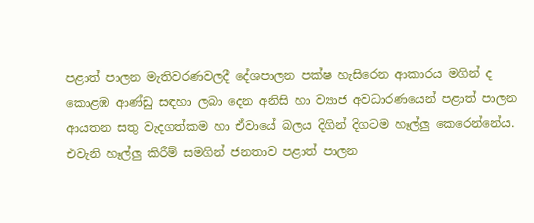පළාත් පාලන මැතිවරණවලදී දේශපාලන පක්ෂ හැසිරෙන ආකාරය මගින් ද කොළඹ ආණ්ඩු සඳහා ලබා දෙන අනිසි හා ව්‍යාජ අවධාරණයෙන් පළාත් පාලන ආයතන සතු වැදගත්කම හා ඒවායේ බලය දිගින් දිගටම හෑල්ලු කෙරෙන්නේය. එවැනි හෑල්ලු කිරීම් සමගින් ජනතාව පළාත් පාලන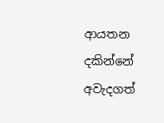ආයතන දකින්නේ අවැදගත්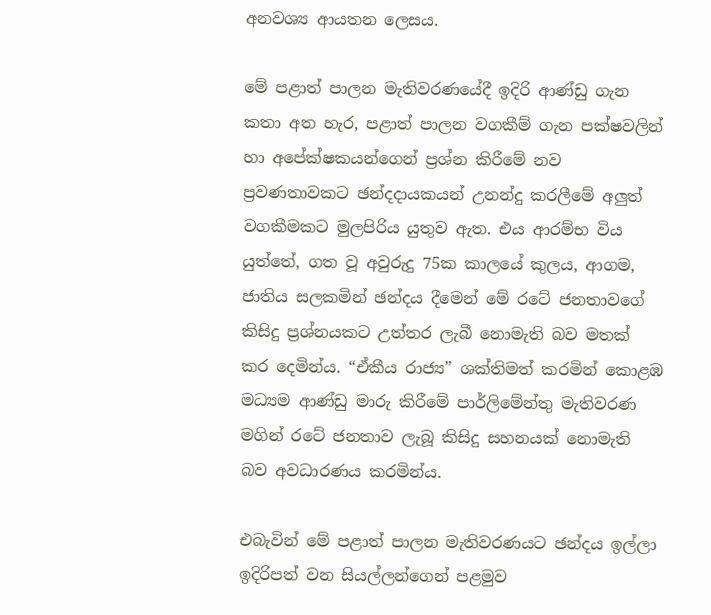අනවශ්‍ය ආයතන ලෙසය.

මේ පළාත් පාලන මැතිවරණයේදී ඉදිරි ආණ්ඩු ගැන කතා අත හැර, පළාත් පාලන වගකීම් ගැන පක්ෂවලින් හා අපේක්ෂකයන්ගෙන් ප්‍රශ්න කිරීමේ නව ප්‍රවණතාවකට ඡන්දදායකයන් උනන්දු කරලීමේ අලුත් වගකීමකට මුලපිරිය යුතුව ඇත. එය ආරම්භ විය යුත්තේ, ගත වූ අවුරුදු 75ක කාලයේ කුලය, ආගම, ජාතිය සලකමින් ඡන්දය දීමෙන් මේ රටේ ජනතාවගේ කිසිදු ප්‍රශ්නයකට උත්තර ලැබී නොමැති බව මතක් කර දෙමින්ය. “ඒකීය රාජ්‍ය” ශක්තිමත් කරමින් කොළඹ මධ්‍යම ආණ්ඩු මාරු කිරීමේ පාර්ලිමේන්තු මැතිවරණ මගින් රටේ ජනතාව ලැබූ කිසිදු සහනයක් නොමැති බව අවධාරණය කරමින්ය.

එබැවින් මේ පළාත් පාලන මැතිවරණයට ඡන්දය ඉල්ලා ඉදිරිපත් වන සියල්ලන්ගෙන් පළමුව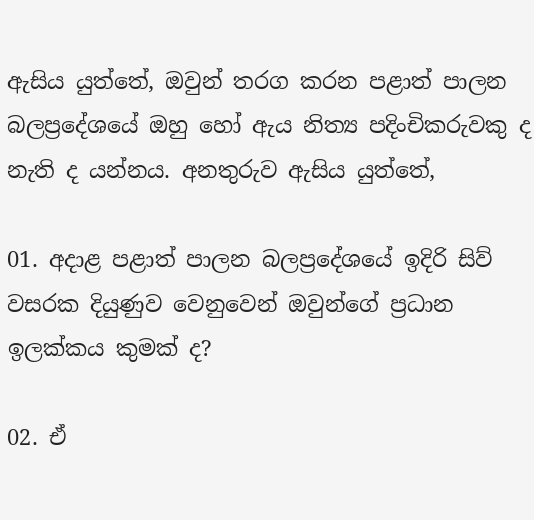ඇසිය යුත්තේ, ඔවුන් තරග කරන පළාත් පාලන බලප්‍රදේශයේ ඔහු හෝ ඇය නිත්‍ය පදිංචිකරුවකු ද නැති ද යන්නය. අනතුරුව ඇසිය යුත්තේ,

01. අදාළ පළාත් පාලන බලප්‍රදේශයේ ඉදිරි සිව් වසරක දියුණුව වෙනුවෙන් ඔවුන්ගේ ප්‍රධාන ඉලක්කය කුමක් ද?

02. ඒ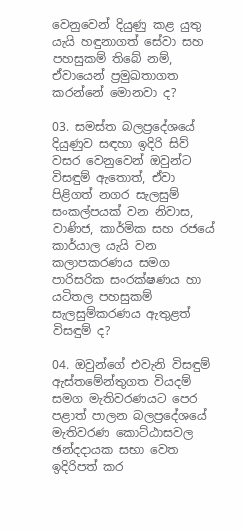වෙනුවෙන් දියුණු කළ යුතු යැයි හඳුනාගත් සේවා සහ පහසුකම් තිබේ නම්, ඒවායෙන් ප්‍රමුඛතාගත කරන්නේ මොනවා ද?

03. සමස්ත බලප්‍රදේශයේ දියුණුව සඳහා ඉදිරි සිව් වසර වෙනුවෙන් ඔවුන්ට විසඳුම් ඇතොත්, ඒවා පිළිගත් නගර සැලසුම් සංකල්පයක් වන නිවාස, වාණිජ, කාර්මික සහ රජයේ කාර්යාල යැයි වන කලාපකරණය සමග පාරිසරික සංරක්ෂණය හා යටිතල පහසුකම් සැලසුම්කරණය ඇතුළත් විසඳුම් ද?

04. ඔවුන්ගේ එවැනි විසඳුම් ඇස්තමේන්තුගත වියදම් සමග මැතිවරණයට පෙර පළාත් පාලන බලප්‍රදේශයේ මැතිවරණ කොට්ඨාසවල ඡන්දදායක සභා වෙත ඉදිරිපත් කර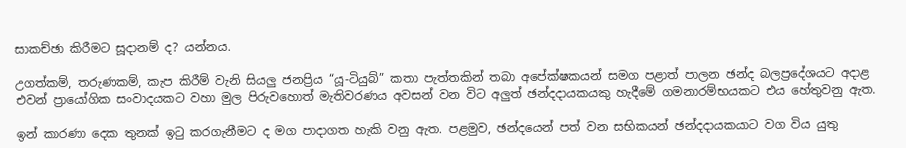සාකච්ඡා කිරීමට සූදානම් ද? යන්නය.

උගත්කම්, තරුණකම්, කැප කිරීම් වැනි සියලු ජනප්‍රිය “යූ-ටියුබ්” කතා පැත්තකින් තබා අපේක්ෂකයන් සමග පළාත් පාලන ඡන්ද බලප්‍රදේශයට අදාළ එවන් ප්‍රායෝගික සංවාදයකට වහා මුල පිරුවහොත් මැතිවරණය අවසන් වන විට අලුත් ඡන්දදායකයකු හැදීමේ ගමනාරම්භයකට එය හේතුවනු ඇත.

ඉන් කාරණා දෙක තුනක් ඉටු කරගැනීමට ද මග පාදාගත හැකි වනු ඇත. පළමුව, ඡන්දයෙන් පත් වන සභිකයන් ඡන්දදායකයාට වග විය යුතු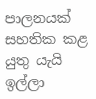පාලනයක් සහතික කළ යුතු යැයි ඉල්ලා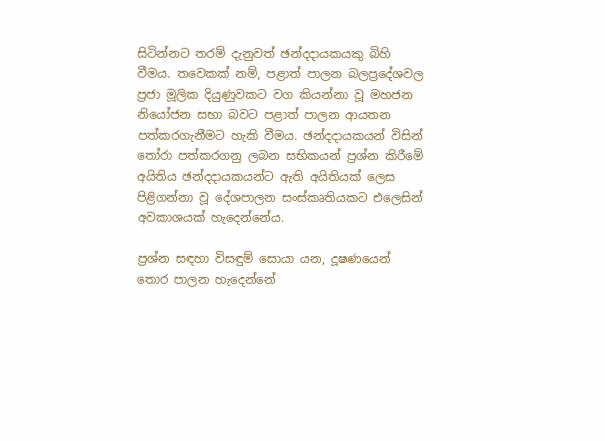සිටින්නට තරම් දැනුවත් ඡන්දදායකයකු බිහි වීමය. තවෙකක් නම්, පළාත් පාලන බලප්‍රදේශවල ප්‍රජා මූලික දියුණුවකට වග කියන්නා වූ මහජන නියෝජන සභා බවට පළාත් පාලන ආයතන පත්කරගැනීමට හැකි වීමය. ඡන්දදායකයන් විසින් තෝරා පත්කරගනු ලබන සභිකයන් ප්‍රශ්න කිරීමේ අයිතිය ඡන්දදායකයන්ට ඇති අයිතියක් ලෙස පිළිගන්නා වූ දේශපාලන සංස්කෘතියකට එලෙසින් අවකාශයක් හැදෙන්නේය.

ප්‍රශ්න සඳහා විසඳුම් සොයා යන, දූෂණයෙන් තොර පාලන හැදෙන්නේ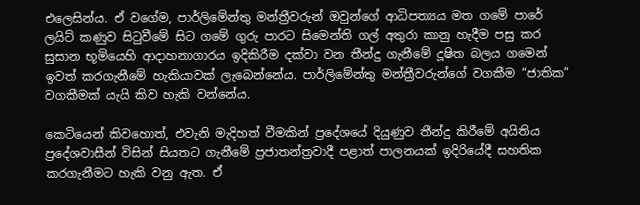එලෙසින්ය. ඒ වගේම, පාර්ලිමේන්තු මන්ත්‍රීවරුන් ඔවුන්ගේ ආධිපත්‍යය මත ගමේ පාරේ ලයිට් කණුව සිටුවීමේ සිට ගමේ ගුරු පාරට සිමෙන්ති ගල් අතුරා කානු හැදීම පසු කර සුසාන භූමියෙහි ආදාහනාගාරය ඉදිකිරීම දක්වා වන තීන්දු ගැනීමේ දූෂිත බලය ගමෙන් ඉවත් කරගැනීමේ හැකියාවක් ලැබෙන්නේය. පාර්ලිමේන්තු මන්ත්‍රීවරුන්ගේ වගකීම “ජාතික” වගකීමක් යැයි කිව හැකි වන්නේය.

කෙටියෙන් කිවහොත්, එවැනි මැදිහත් වීමකින් ප්‍රදේශයේ දියුණුව තීන්දු කිරීමේ අයිතිය ප්‍රදේශවාසීන් විසින් සියතට ගැනීමේ ප්‍රජාතන්ත්‍රවාදී පළාත් පාලනයක් ඉදිරියේදී සහතික කරගැනීමට හැකි වනු ඇත. ඒ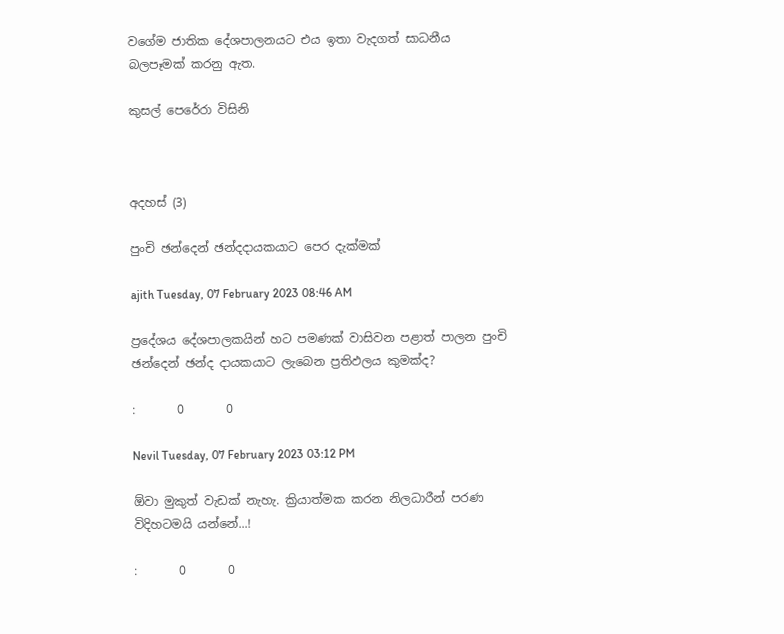වගේම ජාතික දේශපාලනයට එය ඉතා වැදගත් සාධනීය බලපෑමක් කරනු ඇත.

කුසල් පෙරේරා විසිනි



අදහස් (3)

පුංචි ඡන්දෙන් ඡන්දදායකයාට පෙර දැක්මක්

ajith Tuesday, 07 February 2023 08:46 AM

ප්‍රදේශය දේශපාලකයින් හට පමණක් වාසිවන පළාත් පාලන පුංචි ඡන්දෙන් ඡන්ද දායකයාට ලැබෙන ප්‍රතිඵලය කුමක්ද?

:       0       0

Nevil Tuesday, 07 February 2023 03:12 PM

ඕවා මුකුත් වැඩක් නැහැ. ක්‍රියාත්මක කරන නිලධාරීන් පරණ විදිහටමයි යන්නේ...!

:       0       0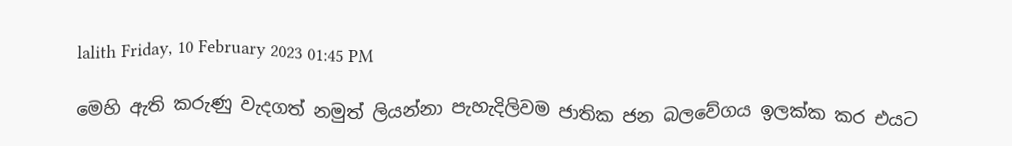lalith Friday, 10 February 2023 01:45 PM

මෙහි ඇති කරුණු වැදගත් නමුත් ලියන්නා පැහැදිලිවම ජාතික ජන බලවේගය ඉලක්ක කර එයට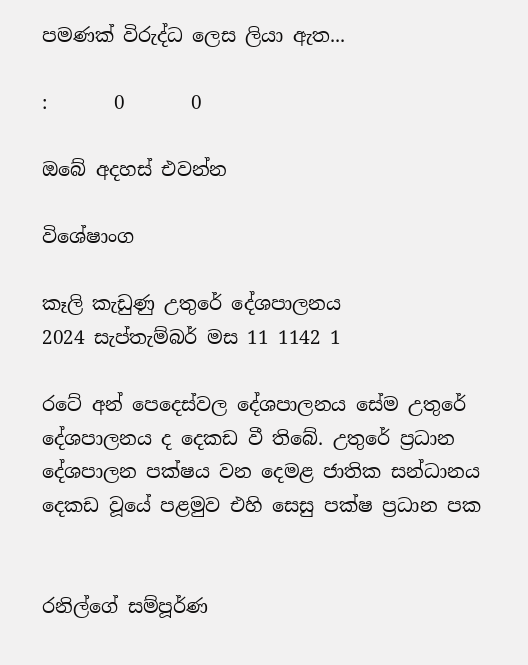පමණක් විරුද්ධ ලෙස ලියා ඇත...

:       0       0

ඔබේ අදහස් එවන්න

විශේෂාංග

කෑලි කැඩුණු උතුරේ දේශපාලනය
2024 සැප්තැම්බර් මස 11 1142 1

රටේ අන් පෙදෙස්වල දේශපාලනය සේම උතුරේ දේශපාලනය ද දෙකඩ වී තිබේ. උතුරේ ප්‍රධාන දේශපාලන පක්ෂය වන දෙමළ ජාතික සන්ධානය දෙකඩ වූයේ පළමුව එහි සෙසු පක්ෂ ප්‍රධාන පක


රනිල්ගේ සම්පූර්ණ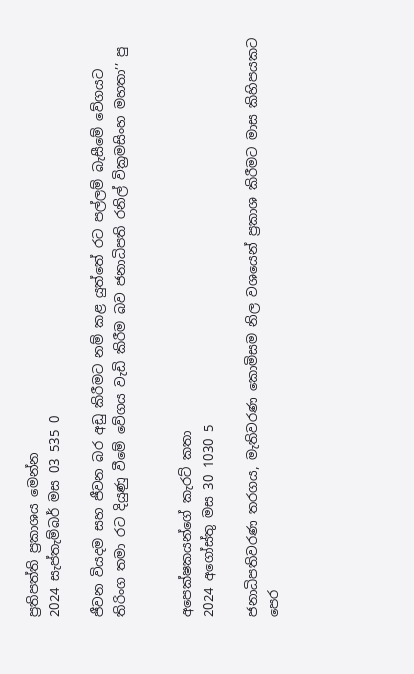ප්‍රතිපත්ති ප්‍රකාශය මෙන්න
2024 සැප්තැම්බර් මස 03 535 0

ජීවන වියදම සහ ජීවන බර අඩු කිරීමට නම් කළ යුත්තේ රට පල්ලම් බැසීමේ වේගයට තිරිංග තමා රට දියුණු වීමේ වේගය වැඩි කිරීම බව ජනාධිපති රනිල් වික්‍රමසිංහ මහතා’’ පු


අපෙක්ෂකයන්ගේ කැරට් කතා
2024 අගෝස්තු මස 30 1030 5

ජනාධිපතිවරණ තරගය, මැතිවරණ කොමිසම නිල වශයෙන් ප්‍රකාශ කිරීමට මාස කිහිපයකට පෙර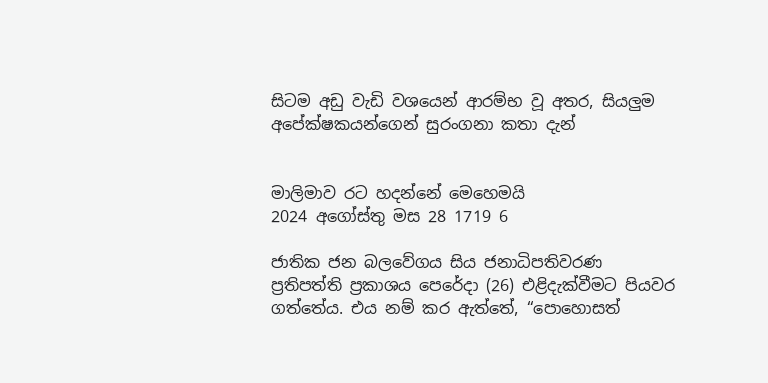සිටම අඩු වැඩි වශයෙන් ආරම්භ වූ අතර, සියලුම අපේක්ෂකයන්ගෙන් සුරංගනා කතා දැන්


මාලිමාව රට හදන්නේ මෙහෙමයි
2024 අගෝස්තු මස 28 1719 6

ජාතික ජන බලවේගය සිය ජනාධිපතිවරණ ප්‍රතිපත්ති ප්‍රකාශය පෙරේදා (26) එළිදැක්වීමට පියවර ගත්තේය. එය නම් කර ඇත්තේ, “පොහොසත්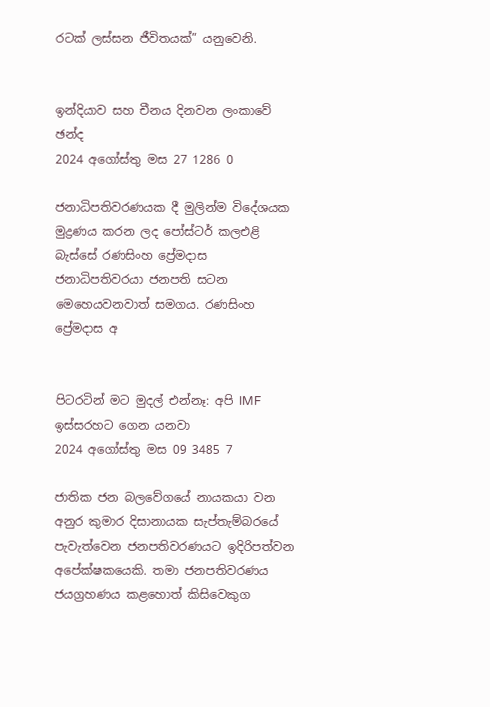රටක් ලස්සන ජීවිතයක්” යනුවෙනි.


ඉන්දියාව සහ චීනය දිනවන ලංකාවේ ඡන්ද
2024 අගෝස්තු මස 27 1286 0

ජනාධිපතිවරණයක දී මුලින්ම විදේශයක මුද්‍රණය කරන ලද පෝස්ටර් කලඑළි බැස්සේ රණසිංහ ප්‍රේමදාස ජනාධිපතිවරයා ජනපති සටන මෙහෙයවනවාත් සමගය. රණසිංහ ප්‍රේමදාස අ


පිටරටින් මට මුදල් එන්නෑ: අපි IMF ඉස්සරහට ගෙන යනවා
2024 අගෝස්තු මස 09 3485 7

ජාතික ජන බලවේගයේ නායකයා වන අනුර කුමාර දිසානායක සැප්තැම්බරයේ පැවැත්වෙන ජනපතිවරණයට ඉදිරිපත්වන අපේක්ෂකයෙකි. තමා ජනපතිවරණය ජයග්‍රහණය කළහොත් කිසිවෙකුග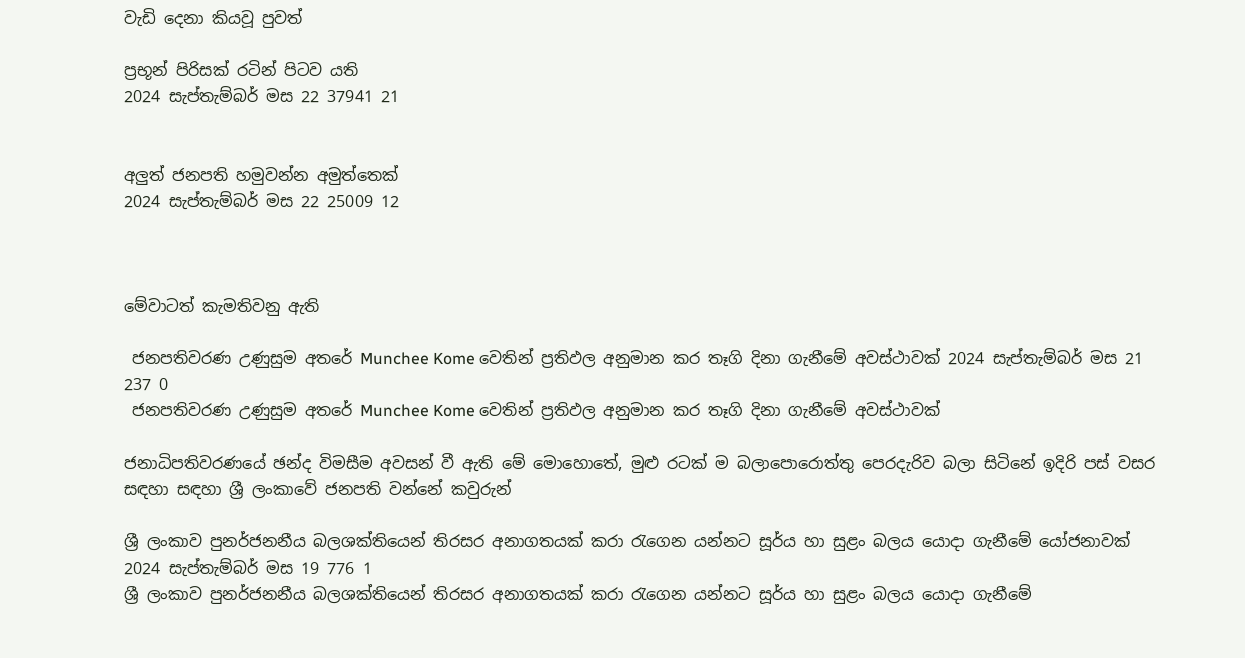වැඩි දෙනා කියවූ පුවත්

ප්‍රභූන් පිරිසක් රටින් පිටව යති
2024 සැප්තැම්බර් මස 22 37941 21


අලුත් ජනපති හමුවන්න අමුත්තෙක්
2024 සැප්තැම්බර් මස 22 25009 12



මේවාටත් කැමතිවනු ඇති

 ජනපතිවරණ උණුසුම අතරේ Munchee Kome වෙතින් ප්‍රතිඵල අනුමාන කර තෑගි දිනා ගැනීමේ අවස්ථාවක් 2024 සැප්තැම්බර් මස 21 237 0
 ජනපතිවරණ උණුසුම අතරේ Munchee Kome වෙතින් ප්‍රතිඵල අනුමාන කර තෑගි දිනා ගැනීමේ අවස්ථාවක්

ජනාධිපතිවරණයේ ඡන්ද විමසීම අවසන් වී ඇති මේ මොහොතේ, මුළු රටක් ම බලාපොරොත්තු පෙරදැරිව බලා සිටිනේ ඉදිරි පස් වසර සඳහා සඳහා ශ්‍රී ලංකාවේ ජනපති වන්නේ කවුරුන්

ශ්‍රී ලංකාව පුනර්ජනනීය බලශක්තියෙන් තිරසර අනාගතයක් කරා රැගෙන යන්නට සූර්ය හා සුළං බලය යොදා ගැනීමේ යෝජනාවක් 2024 සැප්තැම්බර් මස 19 776 1
ශ්‍රී ලංකාව පුනර්ජනනීය බලශක්තියෙන් තිරසර අනාගතයක් කරා රැගෙන යන්නට සූර්ය හා සුළං බලය යොදා ගැනීමේ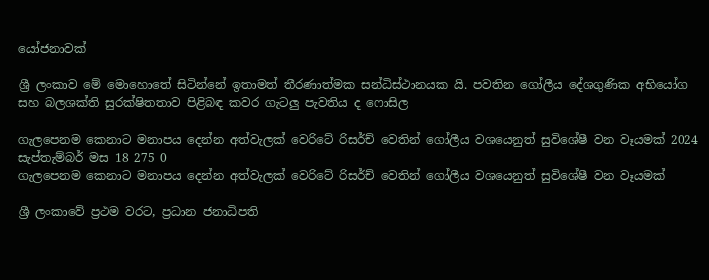යෝජනාවක්

ශ්‍රී ලංකාව මේ මොහොතේ සිටින්නේ ඉතාමත් තීරණාත්මක සන්ධිස්ථානයක යි. පවතින ගෝලීය දේශගුණික අභියෝග සහ බලශක්ති සුරක්ෂිතතාව පිළිබඳ කවර ගැටලු පැවතිය ද ෆොසිල

ගැලපෙනම කෙනාට මනාපය දෙන්න අත්වැලක් වෙරිටේ රිසර්ච් වෙතින් ගෝලීය වශයෙනුත් සුවිශේෂී වන වෑයමක් 2024 සැප්තැම්බර් මස 18 275 0
ගැලපෙනම කෙනාට මනාපය දෙන්න අත්වැලක් වෙරිටේ රිසර්ච් වෙතින් ගෝලීය වශයෙනුත් සුවිශේෂී වන වෑයමක්

ශ්‍රී ලංකාවේ ප්‍රථම වරට, ප්‍රධාන ජනාධිපති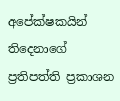අපේක්ෂකයින් තිදෙනාගේ ප්‍රතිපත්ති ප්‍රකාශන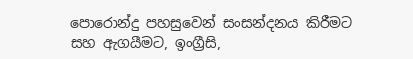පොරොන්දු පහසුවෙන් සංසන්දනය කිරීමට සහ ඇගයීමට, ඉංග්‍රීසි,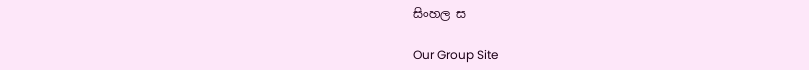සිංහල ස

Our Group Site